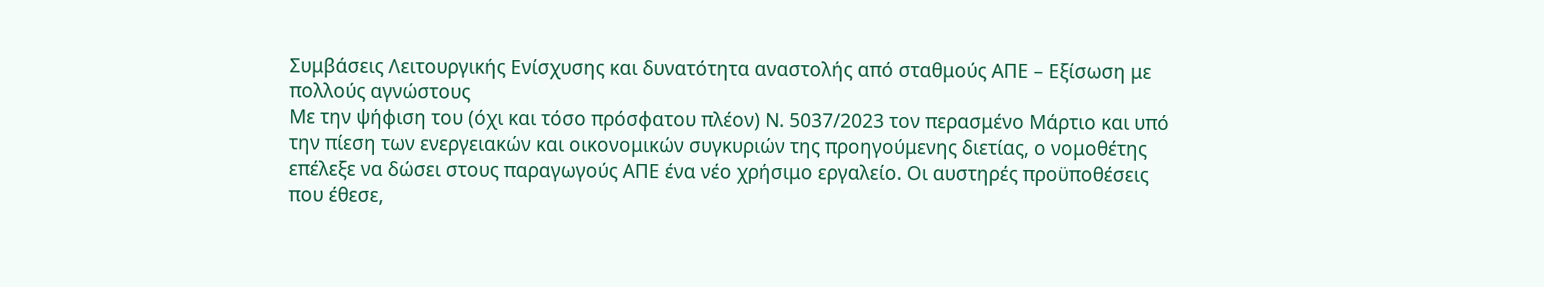Συμβάσεις Λειτουργικής Ενίσχυσης και δυνατότητα αναστολής από σταθμούς ΑΠΕ – Εξίσωση με πολλούς αγνώστους
Με την ψήφιση του (όχι και τόσο πρόσφατου πλέον) Ν. 5037/2023 τον περασμένο Μάρτιο και υπό την πίεση των ενεργειακών και οικονομικών συγκυριών της προηγούμενης διετίας, ο νομοθέτης επέλεξε να δώσει στους παραγωγούς ΑΠΕ ένα νέο χρήσιμο εργαλείο. Οι αυστηρές προϋποθέσεις που έθεσε,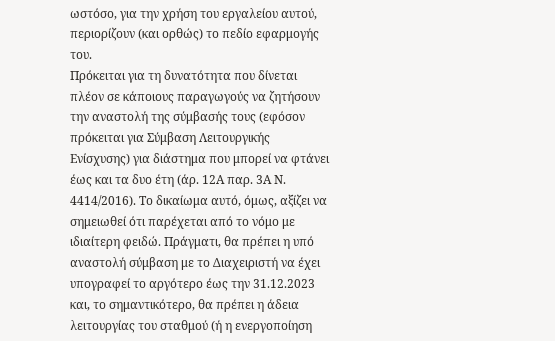ωστόσο, για την χρήση του εργαλείου αυτού, περιορίζουν (και ορθώς) το πεδίο εφαρμογής του.
Πρόκειται για τη δυνατότητα που δίνεται πλέον σε κάποιους παραγωγούς να ζητήσουν την αναστολή της σύμβασής τους (εφόσον πρόκειται για Σύμβαση Λειτουργικής Ενίσχυσης) για διάστημα που μπορεί να φτάνει έως και τα δυο έτη (άρ. 12Α παρ. 3Α Ν. 4414/2016). Το δικαίωμα αυτό, όμως, αξίζει να σημειωθεί ότι παρέχεται από το νόμο με ιδιαίτερη φειδώ. Πράγματι, θα πρέπει η υπό αναστολή σύμβαση με το Διαχειριστή να έχει υπογραφεί το αργότερο έως την 31.12.2023 και, το σημαντικότερο, θα πρέπει η άδεια λειτουργίας του σταθμού (ή η ενεργοποίηση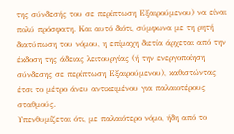της σύνδεσής του σε περίπτωση Εξαιρούμενου) να είναι πολύ πρόσφατη. Και αυτό διότι, σύμφωνα με τη ρητή διατύπωση του νόμου, η επίμαχη διετία άρχεται από την έκδοση της άδειας λειτουργίας (ή την ενεργοποίηση σύνδεσης σε περίπτωση Εξαιρούμενου), καθιστώντας έτσι το μέτρο άνευ αντικειμένου για παλαιοτέρους σταθμούς.
Υπενθυμίζεται ότι, με παλαιότερο νόμο, ήδη από το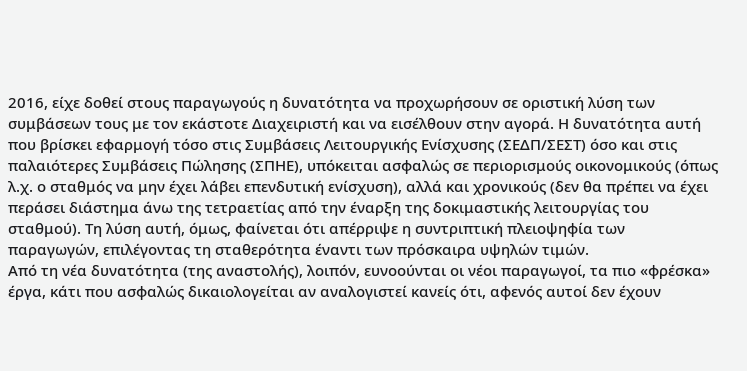2016, είχε δοθεί στους παραγωγούς η δυνατότητα να προχωρήσουν σε οριστική λύση των συμβάσεων τους με τον εκάστοτε Διαχειριστή και να εισέλθουν στην αγορά. Η δυνατότητα αυτή που βρίσκει εφαρμογή τόσο στις Συμβάσεις Λειτουργικής Ενίσχυσης (ΣΕΔΠ/ΣΕΣΤ) όσο και στις παλαιότερες Συμβάσεις Πώλησης (ΣΠΗΕ), υπόκειται ασφαλώς σε περιορισμούς οικονομικούς (όπως λ.χ. ο σταθμός να μην έχει λάβει επενδυτική ενίσχυση), αλλά και χρονικούς (δεν θα πρέπει να έχει περάσει διάστημα άνω της τετραετίας από την έναρξη της δοκιμαστικής λειτουργίας του σταθμού). Τη λύση αυτή, όμως, φαίνεται ότι απέρριψε η συντριπτική πλειοψηφία των παραγωγών, επιλέγοντας τη σταθερότητα έναντι των πρόσκαιρα υψηλών τιμών.
Από τη νέα δυνατότητα (της αναστολής), λοιπόν, ευνοούνται οι νέοι παραγωγοί, τα πιο «φρέσκα» έργα, κάτι που ασφαλώς δικαιολογείται αν αναλογιστεί κανείς ότι, αφενός αυτοί δεν έχουν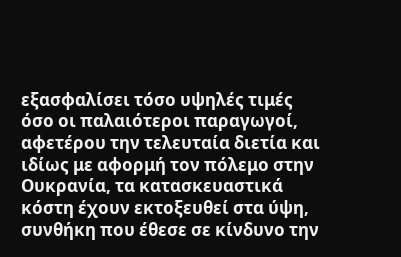εξασφαλίσει τόσο υψηλές τιμές όσο οι παλαιότεροι παραγωγοί, αφετέρου την τελευταία διετία και ιδίως με αφορμή τον πόλεμο στην Ουκρανία, τα κατασκευαστικά κόστη έχουν εκτοξευθεί στα ύψη, συνθήκη που έθεσε σε κίνδυνο την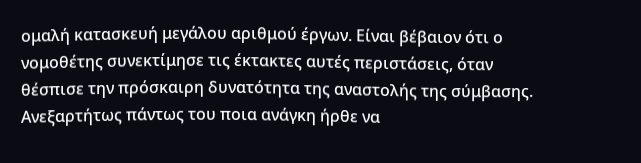ομαλή κατασκευή μεγάλου αριθμού έργων. Είναι βέβαιον ότι ο νομοθέτης συνεκτίμησε τις έκτακτες αυτές περιστάσεις, όταν θέσπισε την πρόσκαιρη δυνατότητα της αναστολής της σύμβασης.
Ανεξαρτήτως πάντως του ποια ανάγκη ήρθε να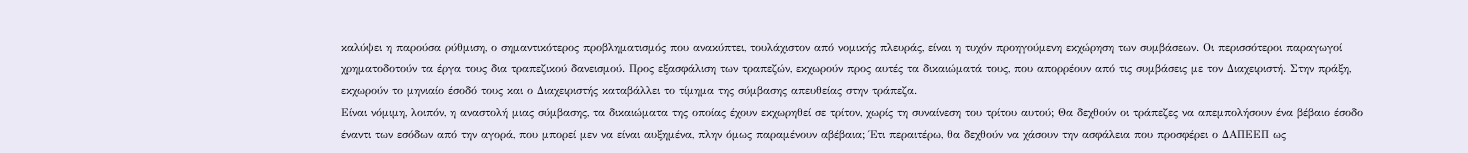καλύψει η παρούσα ρύθμιση, ο σημαντικότερος προβληματισμός που ανακύπτει, τουλάχιστον από νομικής πλευράς, είναι η τυχόν προηγούμενη εκχώρηση των συμβάσεων. Οι περισσότεροι παραγωγοί χρηματοδοτούν τα έργα τους δια τραπεζικού δανεισμού. Προς εξασφάλιση των τραπεζών, εκχωρούν προς αυτές τα δικαιώματά τους, που απορρέουν από τις συμβάσεις με τον Διαχειριστή. Στην πράξη, εκχωρούν το μηνιαίο έσοδό τους και ο Διαχειριστής καταβάλλει το τίμημα της σύμβασης απευθείας στην τράπεζα.
Είναι νόμιμη, λοιπόν, η αναστολή μιας σύμβασης, τα δικαιώματα της οποίας έχουν εκχωρηθεί σε τρίτον, χωρίς τη συναίνεση του τρίτου αυτού; Θα δεχθούν οι τράπεζες να απεμπολήσουν ένα βέβαιο έσοδο έναντι των εσόδων από την αγορά, που μπορεί μεν να είναι αυξημένα, πλην όμως παραμένουν αβέβαια; Έτι περαιτέρω, θα δεχθούν να χάσουν την ασφάλεια που προσφέρει ο ΔΑΠΕΕΠ ως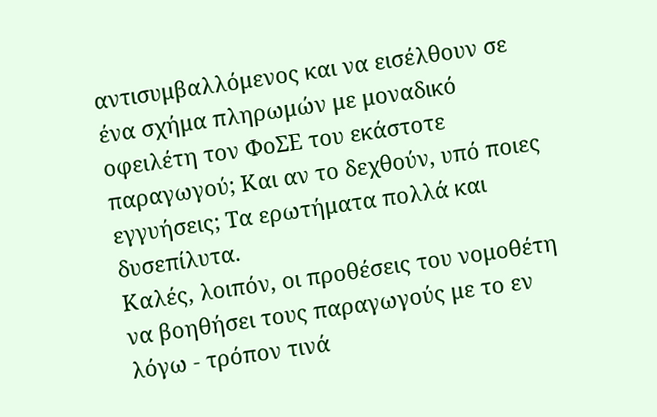αντισυμβαλλόμενος και να εισέλθουν σε ένα σχήμα πληρωμών με μοναδικό οφειλέτη τον ΦοΣΕ του εκάστοτε παραγωγού; Και αν το δεχθούν, υπό ποιες εγγυήσεις; Τα ερωτήματα πολλά και δυσεπίλυτα.
Καλές, λοιπόν, οι προθέσεις του νομοθέτη να βοηθήσει τους παραγωγούς με το εν λόγω - τρόπον τινά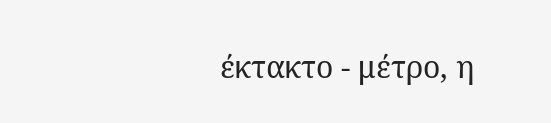έκτακτο - μέτρο, η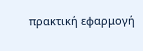πρακτική εφαρμογή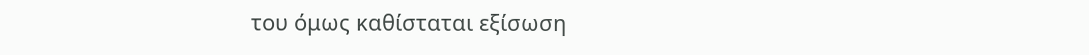του όμως καθίσταται εξίσωση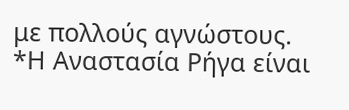με πολλούς αγνώστους.
*Η Αναστασία Ρήγα είναι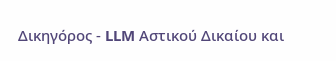Δικηγόρος - LLM Αστικού Δικαίου και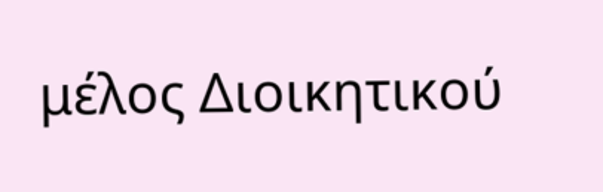μέλος Διοικητικού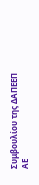Συμβουλίου της ΔΑΠΕΕΠ ΑΕ